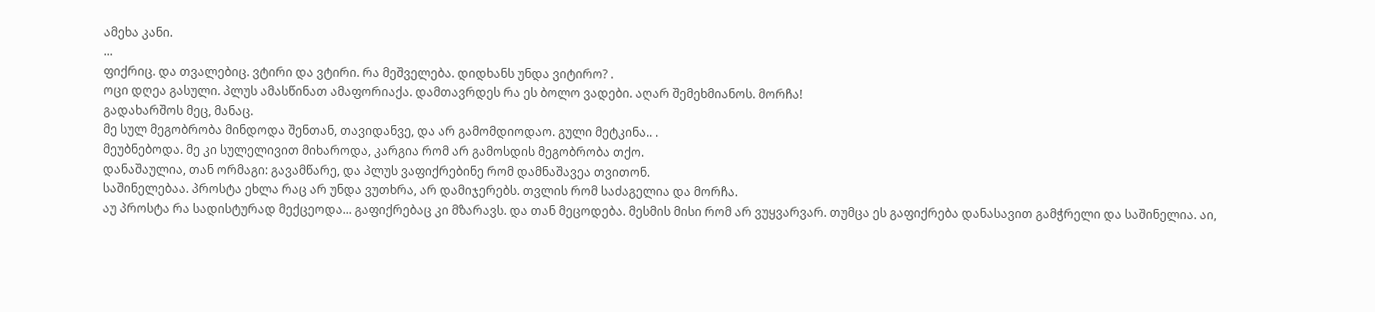ამეხა კანი.
...
ფიქრიც. და თვალებიც. ვტირი და ვტირი. რა მეშველება. დიდხანს უნდა ვიტირო? .
ოცი დღეა გასული. პლუს ამასწინათ ამაფორიაქა. დამთავრდეს რა ეს ბოლო ვადები. აღარ შემეხმიანოს. მორჩა!
გადახარშოს მეც, მანაც.
მე სულ მეგობრობა მინდოდა შენთან, თავიდანვე, და არ გამომდიოდაო. გული მეტკინა.. .
მეუბნებოდა. მე კი სულელივით მიხაროდა, კარგია რომ არ გამოსდის მეგობრობა თქო.
დანაშაულია, თან ორმაგი: გავამწარე, და პლუს ვაფიქრებინე რომ დამნაშავეა თვითონ.
საშინელებაა. პროსტა ეხლა რაც არ უნდა ვუთხრა, არ დამიჯერებს. თვლის რომ საძაგელია და მორჩა.
აუ პროსტა რა სადისტურად მექცეოდა... გაფიქრებაც კი მზარავს. და თან მეცოდება. მესმის მისი რომ არ ვუყვარვარ. თუმცა ეს გაფიქრება დანასავით გამჭრელი და საშინელია. აი,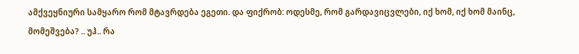ამქვეყნიური სამყარო რომ მტავრდება ეგეთი. და ფიქრობ: ოდესმე, რომ გარდავიცვლები, იქ ხომ, იქ ხომ მაინც, მომეშვება? .. უჰ.. რა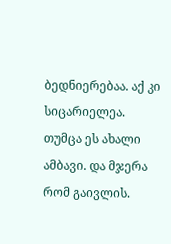ბედნიერებაა. აქ კი სიცარიელეა.
თუმცა ეს ახალი ამბავი. და მჯერა რომ გაივლის.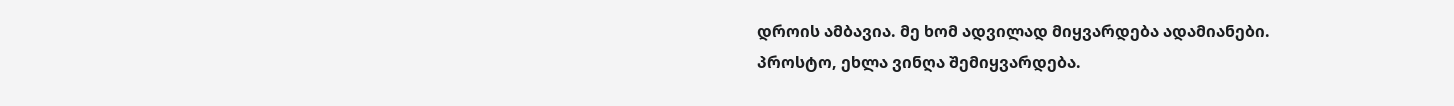დროის ამბავია. მე ხომ ადვილად მიყვარდება ადამიანები.
პროსტო, ეხლა ვინღა შემიყვარდება.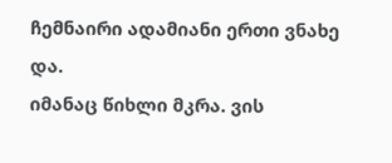ჩემნაირი ადამიანი ერთი ვნახე და.
იმანაც წიხლი მკრა. ვის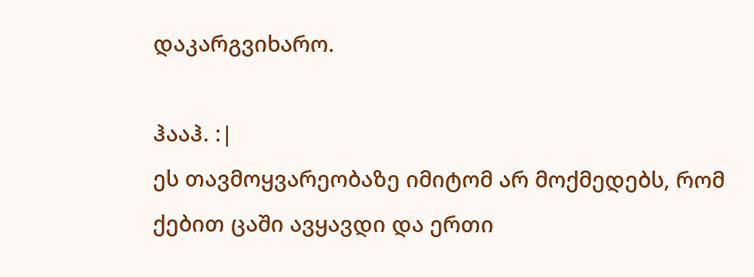დაკარგვიხარო.

ჰააჰ. :|
ეს თავმოყვარეობაზე იმიტომ არ მოქმედებს, რომ ქებით ცაში ავყავდი და ერთი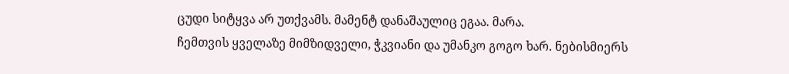ცუდი სიტყვა არ უთქვამს. მამენტ დანაშაულიც ეგაა. მარა.
ჩემთვის ყველაზე მიმზიდველი, ჭკვიანი და უმანკო გოგო ხარ. ნებისმიერს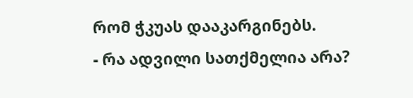რომ ჭკუას დააკარგინებს.
- რა ადვილი სათქმელია არა?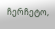ჩერჩეტო,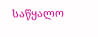საწყალო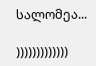სალომეა...

)))))))))))))